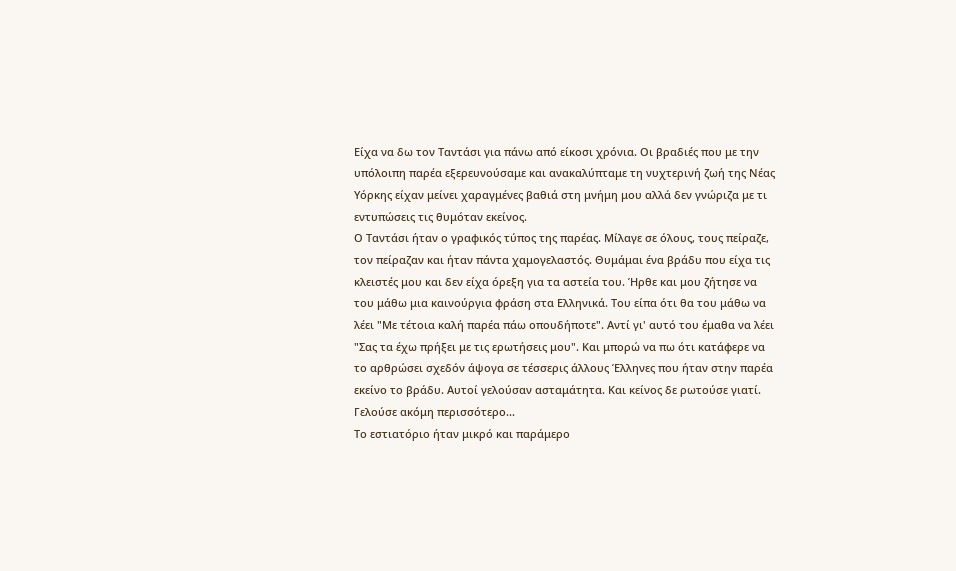Είχα να δω τον Ταντάσι για πάνω από είκοσι χρόνια. Οι βραδιές που με την υπόλοιπη παρέα εξερευνούσαμε και ανακαλύπταμε τη νυχτερινή ζωή της Νέας Υόρκης είχαν μείνει χαραγμένες βαθιά στη μνήμη μου αλλά δεν γνώριζα με τι εντυπώσεις τις θυμόταν εκείνος.
Ο Ταντάσι ήταν ο γραφικός τύπος της παρέας. Μίλαγε σε όλους, τους πείραζε, τον πείραζαν και ήταν πάντα χαμογελαστός. Θυμάμαι ένα βράδυ που είχα τις κλειστές μου και δεν είχα όρεξη για τα αστεία του. Ήρθε και μου ζήτησε να του μάθω μια καινούργια φράση στα Ελληνικά. Του είπα ότι θα του μάθω να λέει "Με τέτοια καλή παρέα πάω οπουδήποτε". Αντί γι' αυτό του έμαθα να λέει "Σας τα έχω πρήξει με τις ερωτήσεις μου". Και μπορώ να πω ότι κατάφερε να το αρθρώσει σχεδόν άψογα σε τέσσερις άλλους Έλληνες που ήταν στην παρέα εκείνο το βράδυ. Αυτοί γελούσαν ασταμάτητα. Και κείνος δε ρωτούσε γιατί. Γελούσε ακόμη περισσότερο...
Το εστιατόριο ήταν μικρό και παράμερο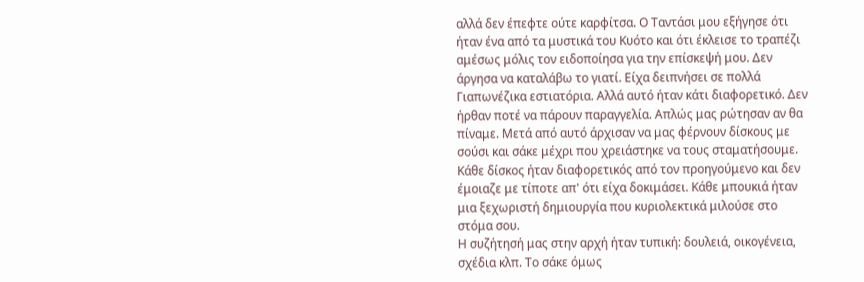αλλά δεν έπεφτε ούτε καρφίτσα. Ο Ταντάσι μου εξήγησε ότι ήταν ένα από τα μυστικά του Κυότο και ότι έκλεισε το τραπέζι αμέσως μόλις τον ειδοποίησα για την επίσκεψή μου. Δεν άργησα να καταλάβω το γιατί. Είχα δειπνήσει σε πολλά Γιαπωνέζικα εστιατόρια. Αλλά αυτό ήταν κάτι διαφορετικό. Δεν ήρθαν ποτέ να πάρουν παραγγελία. Απλώς μας ρώτησαν αν θα πίναμε. Μετά από αυτό άρχισαν να μας φέρνουν δίσκους με σούσι και σάκε μέχρι που χρειάστηκε να τους σταματήσουμε. Κάθε δίσκος ήταν διαφορετικός από τον προηγούμενο και δεν έμοιαζε με τίποτε απ' ότι είχα δοκιμάσει. Κάθε μπουκιά ήταν μια ξεχωριστή δημιουργία που κυριολεκτικά μιλούσε στο στόμα σου.
Η συζήτησή μας στην αρχή ήταν τυπική: δουλειά, οικογένεια, σχέδια κλπ. Το σάκε όμως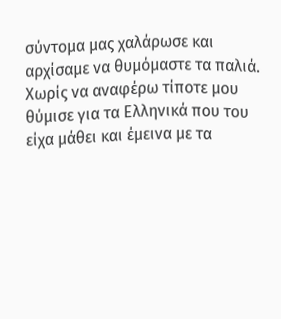σύντομα μας χαλάρωσε και αρχίσαμε να θυμόμαστε τα παλιά. Χωρίς να αναφέρω τίποτε μου θύμισε για τα Ελληνικά που του είχα μάθει και έμεινα με τα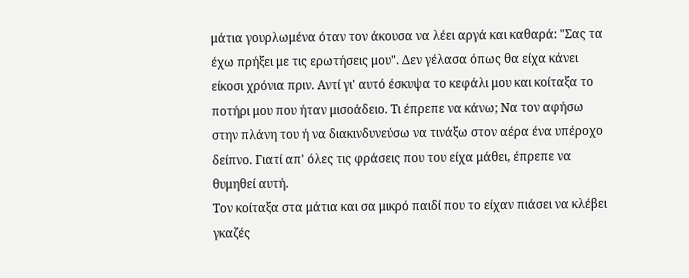μάτια γουρλωμένα όταν τον άκουσα να λέει αργά και καθαρά: "Σας τα έχω πρήξει με τις ερωτήσεις μου". Δεν γέλασα όπως θα είχα κάνει είκοσι χρόνια πριν. Αντί γι' αυτό έσκυψα το κεφάλι μου και κοίταξα το ποτήρι μου που ήταν μισοάδειο. Τι έπρεπε να κάνω; Να τον αφήσω στην πλάνη του ή να διακινδυνεύσω να τινάξω στον αέρα ένα υπέροχο δείπνο. Γιατί απ' όλες τις φράσεις που του είχα μάθει, έπρεπε να θυμηθεί αυτή.
Τον κοίταξα στα μάτια και σα μικρό παιδί που το είχαν πιάσει να κλέβει γκαζές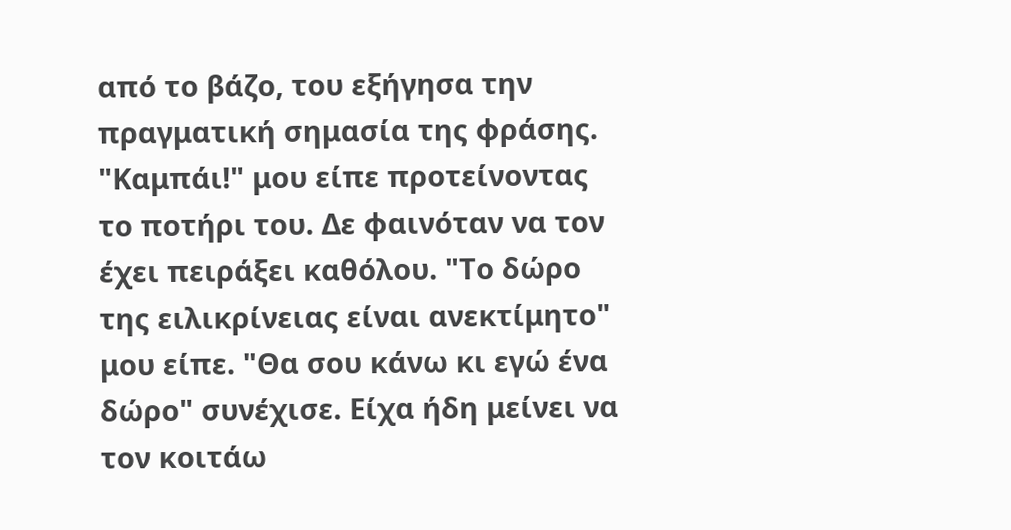από το βάζο, του εξήγησα την πραγματική σημασία της φράσης. "Καμπάι!" μου είπε προτείνοντας το ποτήρι του. Δε φαινόταν να τον έχει πειράξει καθόλου. "Το δώρο της ειλικρίνειας είναι ανεκτίμητο" μου είπε. "Θα σου κάνω κι εγώ ένα δώρο" συνέχισε. Είχα ήδη μείνει να τον κοιτάω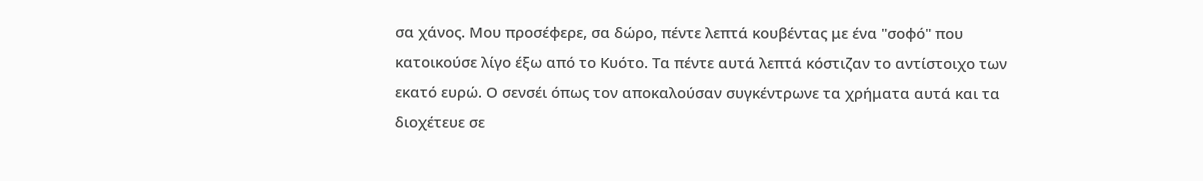σα χάνος. Μου προσέφερε, σα δώρο, πέντε λεπτά κουβέντας με ένα "σοφό" που κατοικούσε λίγο έξω από το Κυότο. Τα πέντε αυτά λεπτά κόστιζαν το αντίστοιχο των εκατό ευρώ. Ο σενσέι όπως τον αποκαλούσαν συγκέντρωνε τα χρήματα αυτά και τα διοχέτευε σε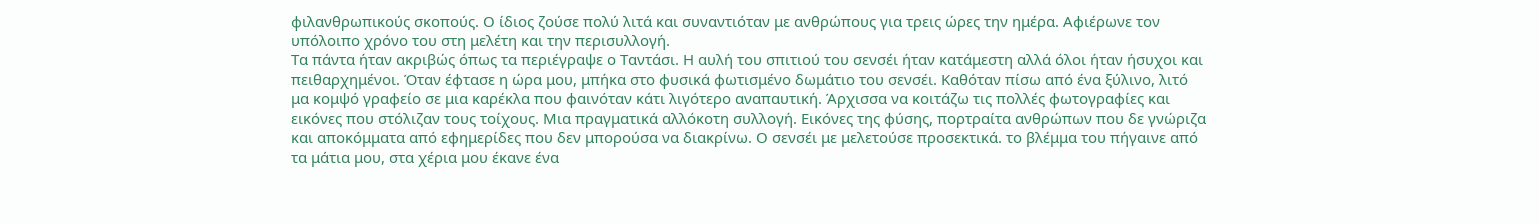φιλανθρωπικούς σκοπούς. Ο ίδιος ζούσε πολύ λιτά και συναντιόταν με ανθρώπους για τρεις ώρες την ημέρα. Αφιέρωνε τον υπόλοιπο χρόνο του στη μελέτη και την περισυλλογή.
Τα πάντα ήταν ακριβώς όπως τα περιέγραψε ο Ταντάσι. Η αυλή του σπιτιού του σενσέι ήταν κατάμεστη αλλά όλοι ήταν ήσυχοι και πειθαρχημένοι. Όταν έφτασε η ώρα μου, μπήκα στο φυσικά φωτισμένο δωμάτιο του σενσέι. Καθόταν πίσω από ένα ξύλινο, λιτό μα κομψό γραφείο σε μια καρέκλα που φαινόταν κάτι λιγότερο αναπαυτική. Άρχισσα να κοιτάζω τις πολλές φωτογραφίες και εικόνες που στόλιζαν τους τοίχους. Μια πραγματικά αλλόκοτη συλλογή. Εικόνες της φύσης, πορτραίτα ανθρώπων που δε γνώριζα και αποκόμματα από εφημερίδες που δεν μπορούσα να διακρίνω. Ο σενσέι με μελετούσε προσεκτικά. το βλέμμα του πήγαινε από τα μάτια μου, στα χέρια μου έκανε ένα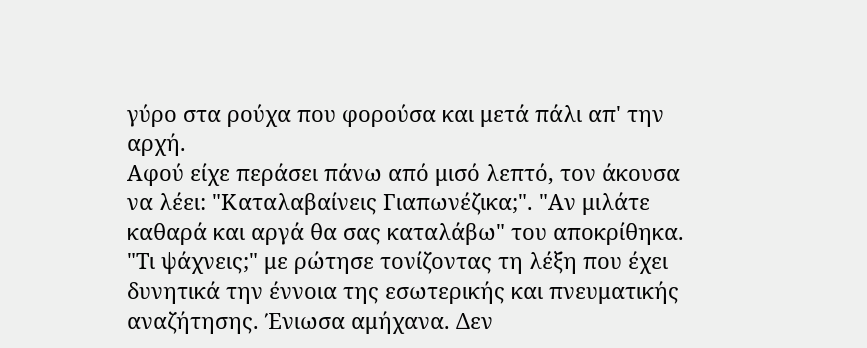γύρο στα ρούχα που φορούσα και μετά πάλι απ' την αρχή.
Αφού είχε περάσει πάνω από μισό λεπτό, τον άκουσα να λέει: "Καταλαβαίνεις Γιαπωνέζικα;". "Αν μιλάτε καθαρά και αργά θα σας καταλάβω" του αποκρίθηκα. "Τι ψάχνεις;" με ρώτησε τονίζοντας τη λέξη που έχει δυνητικά την έννοια της εσωτερικής και πνευματικής αναζήτησης. Ένιωσα αμήχανα. Δεν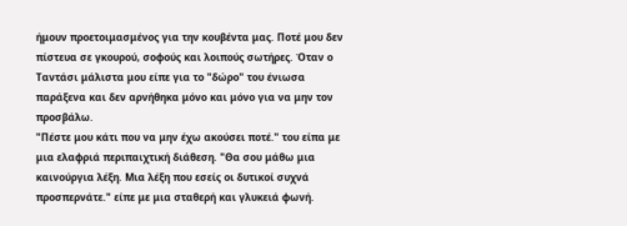ήμουν προετοιμασμένος για την κουβέντα μας. Ποτέ μου δεν πίστευα σε γκουρού, σοφούς και λοιπούς σωτήρες. Όταν ο Ταντάσι μάλιστα μου είπε για το "δώρο" του ένιωσα παράξενα και δεν αρνήθηκα μόνο και μόνο για να μην τον προσβάλω.
"Πέστε μου κάτι που να μην έχω ακούσει ποτέ." του είπα με μια ελαφριά περιπαιχτική διάθεση. "Θα σου μάθω μια καινούργια λέξη. Μια λέξη που εσείς οι δυτικοί συχνά προσπερνάτε." είπε με μια σταθερή και γλυκειά φωνή.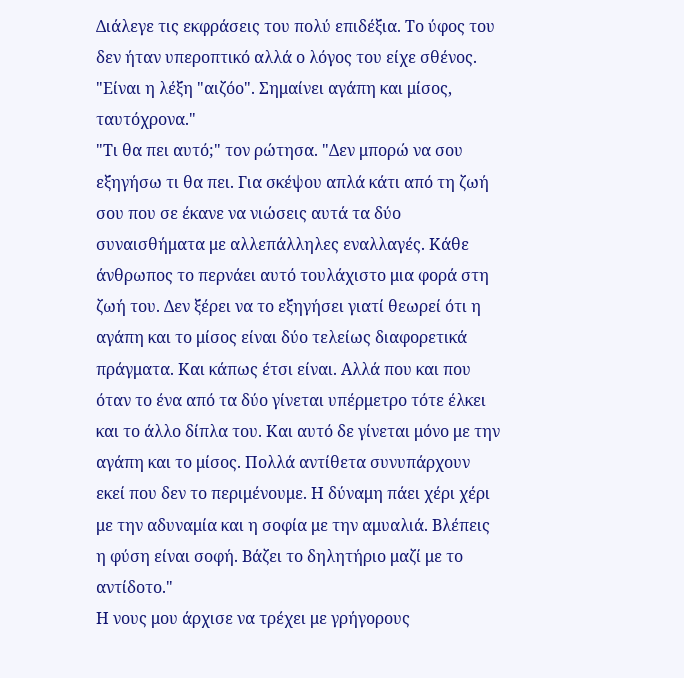Διάλεγε τις εκφράσεις του πολύ επιδέξια. Το ύφος του δεν ήταν υπεροπτικό αλλά ο λόγος του είχε σθένος. "Είναι η λέξη "αιζόο". Σημαίνει αγάπη και μίσος, ταυτόχρονα."
"Τι θα πει αυτό;" τον ρώτησα. "Δεν μπορώ να σου εξηγήσω τι θα πει. Για σκέψου απλά κάτι από τη ζωή σου που σε έκανε να νιώσεις αυτά τα δύο συναισθήματα με αλλεπάλληλες εναλλαγές. Κάθε άνθρωπος το περνάει αυτό τουλάχιστο μια φορά στη ζωή του. Δεν ξέρει να το εξηγήσει γιατί θεωρεί ότι η αγάπη και το μίσος είναι δύο τελείως διαφορετικά πράγματα. Και κάπως έτσι είναι. Αλλά που και που όταν το ένα από τα δύο γίνεται υπέρμετρο τότε έλκει και το άλλο δίπλα του. Και αυτό δε γίνεται μόνο με την αγάπη και το μίσος. Πολλά αντίθετα συνυπάρχουν εκεί που δεν το περιμένουμε. Η δύναμη πάει χέρι χέρι με την αδυναμία και η σοφία με την αμυαλιά. Βλέπεις η φύση είναι σοφή. Βάζει το δηλητήριο μαζί με το αντίδοτο."
Η νους μου άρχισε να τρέχει με γρήγορους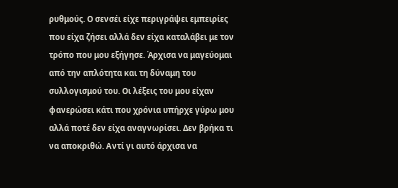ρυθμούς. Ο σενσέι είχε περιγράψει εμπειρίες που είχα ζήσει αλλά δεν είχα καταλάβει με τον τρόπο που μου εξήγησε. Άρχισα να μαγεύομαι από την απλότητα και τη δύναμη του συλλογισμού του. Οι λέξεις του μου είχαν φανερώσει κάτι που χρόνια υπήρχε γύρω μου αλλά ποτέ δεν είχα αναγνωρίσει. Δεν βρήκα τι να αποκριθώ. Αντί γι αυτό άρχισα να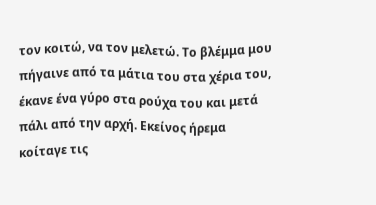τον κοιτώ, να τον μελετώ. Το βλέμμα μου πήγαινε από τα μάτια του στα χέρια του, έκανε ένα γύρο στα ρούχα του και μετά πάλι από την αρχή. Εκείνος ήρεμα κοίταγε τις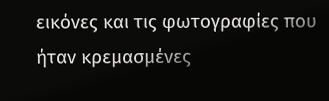εικόνες και τις φωτογραφίες που ήταν κρεμασμένες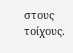στους τοίχους.